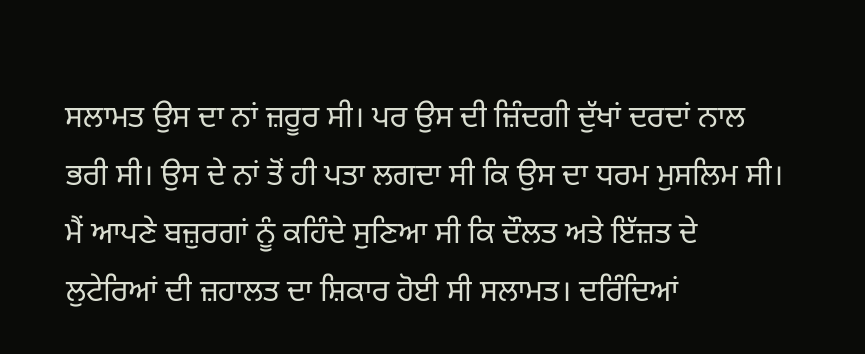ਸਲਾਮਤ ਉਸ ਦਾ ਨਾਂ ਜ਼ਰੂਰ ਸੀ। ਪਰ ਉਸ ਦੀ ਜ਼ਿੰਦਗੀ ਦੁੱਖਾਂ ਦਰਦਾਂ ਨਾਲ ਭਰੀ ਸੀ। ਉਸ ਦੇ ਨਾਂ ਤੋਂ ਹੀ ਪਤਾ ਲਗਦਾ ਸੀ ਕਿ ਉਸ ਦਾ ਧਰਮ ਮੁਸਲਿਮ ਸੀ। ਮੈਂ ਆਪਣੇ ਬਜ਼ੁਰਗਾਂ ਨੂੰ ਕਹਿੰਦੇ ਸੁਣਿਆ ਸੀ ਕਿ ਦੌਲਤ ਅਤੇ ਇੱਜ਼ਤ ਦੇ ਲੁਟੇਰਿਆਂ ਦੀ ਜ਼ਹਾਲਤ ਦਾ ਸ਼ਿਕਾਰ ਹੋਈ ਸੀ ਸਲਾਮਤ। ਦਰਿੰਦਿਆਂ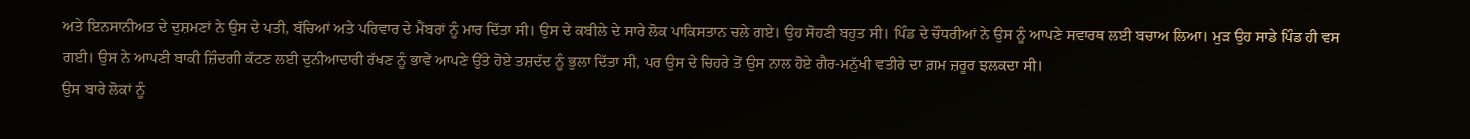ਅਤੇ ਇਨਸਾਨੀਅਤ ਦੇ ਦੁਸ਼ਮਣਾਂ ਨੇ ਉਸ ਦੇ ਪਤੀ, ਬੱਚਿਆਂ ਅਤੇ ਪਰਿਵਾਰ ਦੇ ਮੈਂਬਰਾਂ ਨੂੰ ਮਾਰ ਦਿੱਤਾ ਸੀ। ਉਸ ਦੇ ਕਬੀਲੇ ਦੇ ਸਾਰੇ ਲੋਕ ਪਾਕਿਸਤਾਨ ਚਲੇ ਗਏ। ਉਹ ਸੋਹਣੀ ਬਹੁਤ ਸੀ। ਪਿੰਡ ਦੇ ਚੌਧਰੀਆਂ ਨੇ ਉਸ ਨੂੰ ਆਪਣੇ ਸਵਾਰਥ ਲਈ ਬਚਾਅ ਲਿਆ। ਮੁੜ ਉਹ ਸਾਡੇ ਪਿੰਡ ਹੀ ਵਸ ਗਈ। ਉਸ ਨੇ ਆਪਣੀ ਬਾਕੀ ਜ਼ਿੰਦਗੀ ਕੱਟਣ ਲਈ ਦੁਨੀਆਦਾਰੀ ਰੱਖਣ ਨੂੰ ਭਾਵੇਂ ਆਪਣੇ ਉੱਤੇ ਹੋਏ ਤਸ਼ਦੱਦ ਨੂੰ ਭੁਲਾ ਦਿੱਤਾ ਸੀ, ਪਰ ਉਸ ਦੇ ਚਿਹਰੇ ਤੋਂ ਉਸ ਨਾਲ ਹੋਏ ਗੈਰ-ਮਨੁੱਖੀ ਵਤੀਰੇ ਦਾ ਗ਼ਮ ਜ਼ਰੂਰ ਝਲਕਦਾ ਸੀ।
ਉਸ ਬਾਰੇ ਲੋਕਾਂ ਨੂੰ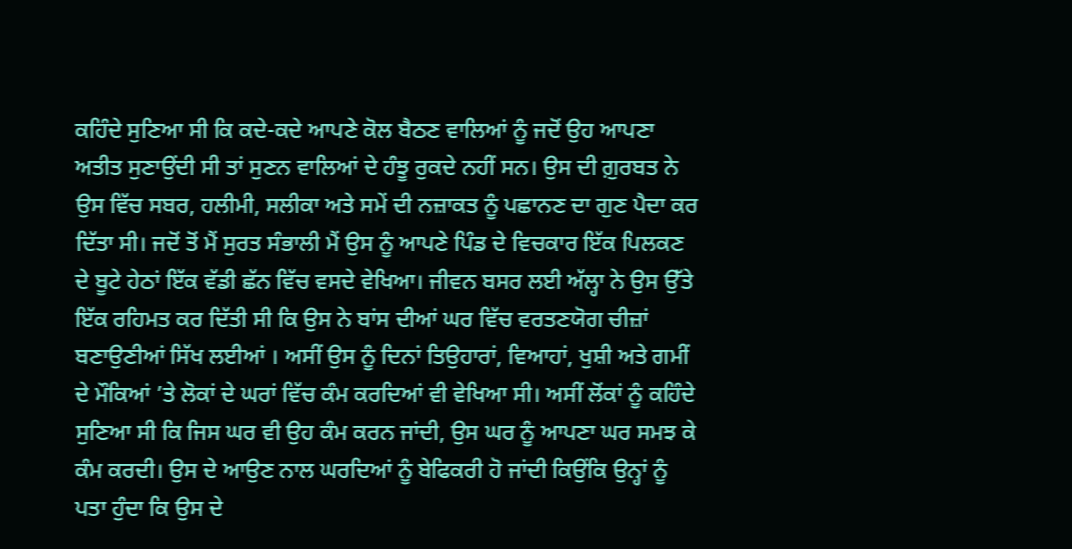ਕਹਿੰਦੇ ਸੁਣਿਆ ਸੀ ਕਿ ਕਦੇ-ਕਦੇ ਆਪਣੇ ਕੋਲ ਬੈਠਣ ਵਾਲਿਆਂ ਨੂੰ ਜਦੋਂ ਉਹ ਆਪਣਾ ਅਤੀਤ ਸੁਣਾਉਂਦੀ ਸੀ ਤਾਂ ਸੁਣਨ ਵਾਲਿਆਂ ਦੇ ਹੰਝੂ ਰੁਕਦੇ ਨਹੀਂ ਸਨ। ਉਸ ਦੀ ਗ਼ੁਰਬਤ ਨੇ ਉਸ ਵਿੱਚ ਸਬਰ, ਹਲੀਮੀ, ਸਲੀਕਾ ਅਤੇ ਸਮੇਂ ਦੀ ਨਜ਼ਾਕਤ ਨੂੰ ਪਛਾਨਣ ਦਾ ਗੁਣ ਪੈਦਾ ਕਰ ਦਿੱਤਾ ਸੀ। ਜਦੋਂ ਤੋਂ ਮੈਂ ਸੁਰਤ ਸੰਭਾਲੀ ਮੈਂ ਉਸ ਨੂੰ ਆਪਣੇ ਪਿੰਡ ਦੇ ਵਿਚਕਾਰ ਇੱਕ ਪਿਲਕਣ ਦੇ ਬੂਟੇ ਹੇਠਾਂ ਇੱਕ ਵੱਡੀ ਛੱਨ ਵਿੱਚ ਵਸਦੇ ਵੇਖਿਆ। ਜੀਵਨ ਬਸਰ ਲਈ ਅੱਲ੍ਹਾ ਨੇ ਉਸ ਉੱਤੇ ਇੱਕ ਰਹਿਮਤ ਕਰ ਦਿੱਤੀ ਸੀ ਕਿ ਉਸ ਨੇ ਬਾਂਸ ਦੀਆਂ ਘਰ ਵਿੱਚ ਵਰਤਣਯੋਗ ਚੀਜ਼ਾਂ ਬਣਾਉਣੀਆਂ ਸਿੱਖ ਲਈਆਂ । ਅਸੀਂ ਉਸ ਨੂੰ ਦਿਨਾਂ ਤਿਉਹਾਰਾਂ, ਵਿਆਹਾਂ, ਖੁਸ਼ੀ ਅਤੇ ਗਮੀਂ ਦੇ ਮੌਕਿਆਂ ’ਤੇ ਲੋਕਾਂ ਦੇ ਘਰਾਂ ਵਿੱਚ ਕੰਮ ਕਰਦਿਆਂ ਵੀ ਵੇਖਿਆ ਸੀ। ਅਸੀਂ ਲੋਂਕਾਂ ਨੂੰ ਕਹਿੰਦੇ ਸੁਣਿਆ ਸੀ ਕਿ ਜਿਸ ਘਰ ਵੀ ਉਹ ਕੰਮ ਕਰਨ ਜਾਂਦੀ, ਉਸ ਘਰ ਨੂੰ ਆਪਣਾ ਘਰ ਸਮਝ ਕੇ ਕੰਮ ਕਰਦੀ। ਉਸ ਦੇ ਆਉਣ ਨਾਲ ਘਰਦਿਆਂ ਨੂੰ ਬੇਫਿਕਰੀ ਹੋ ਜਾਂਦੀ ਕਿਉਂਕਿ ਉਨ੍ਹਾਂ ਨੂੰ ਪਤਾ ਹੁੰਦਾ ਕਿ ਉਸ ਦੇ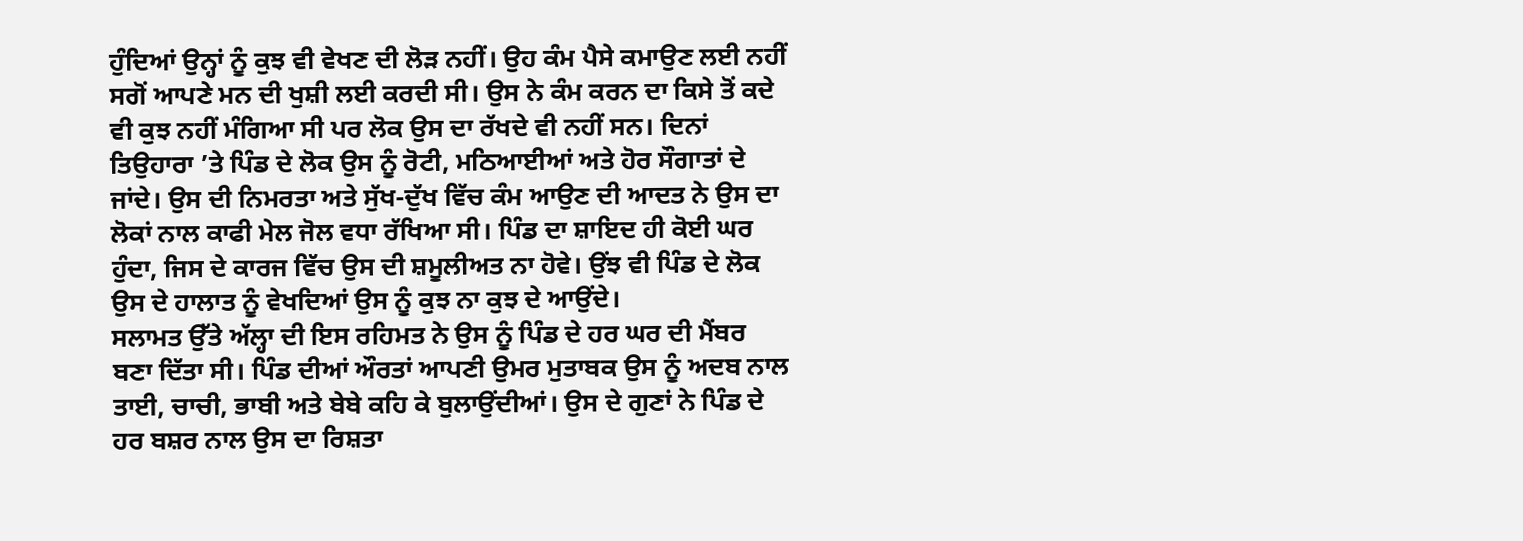ਹੁੰਦਿਆਂ ਉਨ੍ਹਾਂ ਨੂੰ ਕੁਝ ਵੀ ਵੇਖਣ ਦੀ ਲੋੜ ਨਹੀਂ। ਉਹ ਕੰਮ ਪੈਸੇ ਕਮਾਉਣ ਲਈ ਨਹੀਂ ਸਗੋਂ ਆਪਣੇ ਮਨ ਦੀ ਖੁਸ਼ੀ ਲਈ ਕਰਦੀ ਸੀ। ਉਸ ਨੇ ਕੰਮ ਕਰਨ ਦਾ ਕਿਸੇ ਤੋਂ ਕਦੇ ਵੀ ਕੁਝ ਨਹੀਂ ਮੰਗਿਆ ਸੀ ਪਰ ਲੋਕ ਉਸ ਦਾ ਰੱਖਦੇ ਵੀ ਨਹੀਂ ਸਨ। ਦਿਨਾਂ ਤਿਉਹਾਰਾ ’ਤੇ ਪਿੰਡ ਦੇ ਲੋਕ ਉਸ ਨੂੰ ਰੋਟੀ, ਮਠਿਆਈਆਂ ਅਤੇ ਹੋਰ ਸੌਗਾਤਾਂ ਦੇ ਜਾਂਦੇ। ਉਸ ਦੀ ਨਿਮਰਤਾ ਅਤੇ ਸੁੱਖ-ਦੁੱਖ ਵਿੱਚ ਕੰਮ ਆਉਣ ਦੀ ਆਦਤ ਨੇ ਉਸ ਦਾ ਲੋਕਾਂ ਨਾਲ ਕਾਫੀ ਮੇਲ ਜੋਲ ਵਧਾ ਰੱਖਿਆ ਸੀ। ਪਿੰਡ ਦਾ ਸ਼ਾਇਦ ਹੀ ਕੋਈ ਘਰ ਹੁੰਦਾ, ਜਿਸ ਦੇ ਕਾਰਜ ਵਿੱਚ ਉਸ ਦੀ ਸ਼ਮੂਲੀਅਤ ਨਾ ਹੋਵੇ। ਉਂਝ ਵੀ ਪਿੰਡ ਦੇ ਲੋਕ ਉਸ ਦੇ ਹਾਲਾਤ ਨੂੰ ਵੇਖਦਿਆਂ ਉਸ ਨੂੰ ਕੁਝ ਨਾ ਕੁਝ ਦੇ ਆਉਂਦੇ।
ਸਲਾਮਤ ਉੱਤੇ ਅੱਲ੍ਹਾ ਦੀ ਇਸ ਰਹਿਮਤ ਨੇ ਉਸ ਨੂੰ ਪਿੰਡ ਦੇ ਹਰ ਘਰ ਦੀ ਮੈਂਬਰ ਬਣਾ ਦਿੱਤਾ ਸੀ। ਪਿੰਡ ਦੀਆਂ ਔਰਤਾਂ ਆਪਣੀ ਉਮਰ ਮੁਤਾਬਕ ਉਸ ਨੂੰ ਅਦਬ ਨਾਲ ਤਾਈ, ਚਾਚੀ, ਭਾਬੀ ਅਤੇ ਬੇਬੇ ਕਹਿ ਕੇ ਬੁਲਾਉਂਦੀਆਂ। ਉਸ ਦੇ ਗੁਣਾਂ ਨੇ ਪਿੰਡ ਦੇ ਹਰ ਬਸ਼ਰ ਨਾਲ ਉਸ ਦਾ ਰਿਸ਼ਤਾ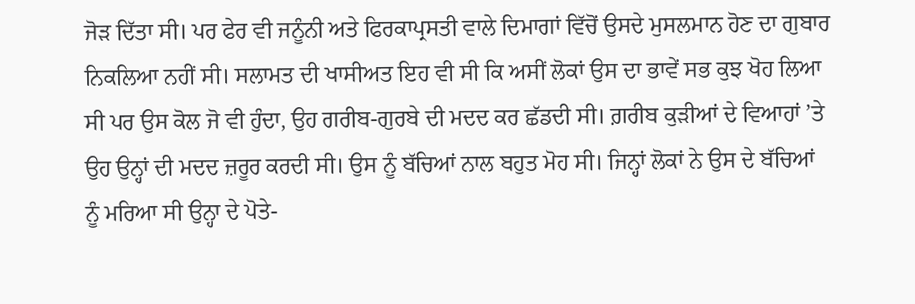ਜੋੜ ਦਿੱਤਾ ਸੀ। ਪਰ ਫੇਰ ਵੀ ਜਨੂੰਨੀ ਅਤੇ ਫਿਰਕਾਪ੍ਰਸਤੀ ਵਾਲੇ ਦਿਮਾਗਾਂ ਵਿੱਚੋਂ ਉਸਦੇ ਮੁਸਲਮਾਨ ਹੋਣ ਦਾ ਗੁਬਾਰ ਨਿਕਲਿਆ ਨਹੀਂ ਸੀ। ਸਲਾਮਤ ਦੀ ਖਾਸੀਅਤ ਇਹ ਵੀ ਸੀ ਕਿ ਅਸੀਂ ਲੋਕਾਂ ਉਸ ਦਾ ਭਾਵੇਂ ਸਭ ਕੁਝ ਖੋਹ ਲਿਆ ਸੀ ਪਰ ਉਸ ਕੋਲ ਜੋ ਵੀ ਹੁੰਦਾ, ਉਹ ਗਰੀਬ-ਗੁਰਬੇ ਦੀ ਮਦਦ ਕਰ ਛੱਡਦੀ ਸੀ। ਗ਼ਰੀਬ ਕੁੜੀਆਂ ਦੇ ਵਿਆਹਾਂ ’ਤੇ ਉਹ ਉਨ੍ਹਾਂ ਦੀ ਮਦਦ ਜ਼ਰੂਰ ਕਰਦੀ ਸੀ। ਉਸ ਨੂੰ ਬੱਚਿਆਂ ਨਾਲ ਬਹੁਤ ਮੋਹ ਸੀ। ਜਿਨ੍ਹਾਂ ਲੋਕਾਂ ਨੇ ਉਸ ਦੇ ਬੱਚਿਆਂ ਨੂੰ ਮਰਿਆ ਸੀ ਉਨ੍ਹਾ ਦੇ ਪੋਤੇ-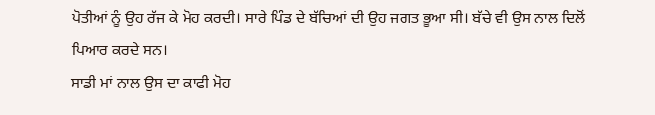ਪੋਤੀਆਂ ਨੂੰ ਉਹ ਰੱਜ ਕੇ ਮੋਹ ਕਰਦੀ। ਸਾਰੇ ਪਿੰਡ ਦੇ ਬੱਚਿਆਂ ਦੀ ਉਹ ਜਗਤ ਭੂਆ ਸੀ। ਬੱਚੇ ਵੀ ਉਸ ਨਾਲ ਦਿਲੋਂ ਪਿਆਰ ਕਰਦੇ ਸਨ।
ਸਾਡੀ ਮਾਂ ਨਾਲ ਉਸ ਦਾ ਕਾਫੀ ਮੋਹ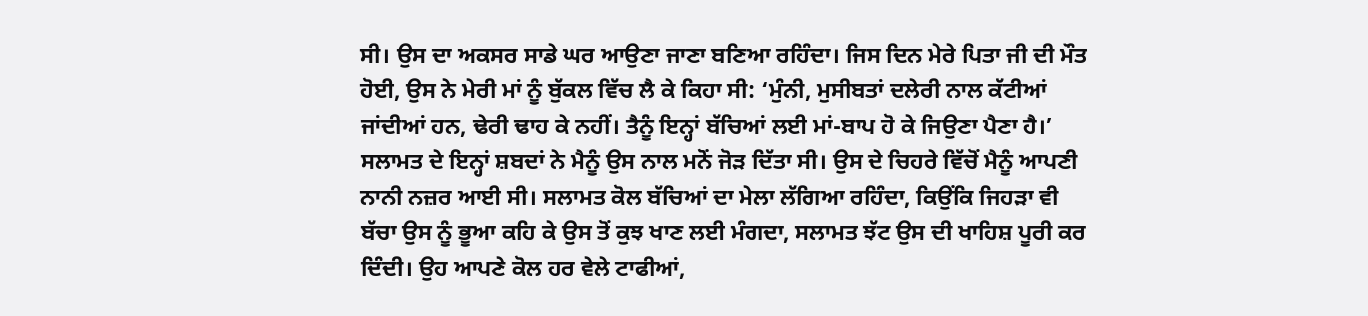ਸੀ। ਉਸ ਦਾ ਅਕਸਰ ਸਾਡੇ ਘਰ ਆਉਣਾ ਜਾਣਾ ਬਣਿਆ ਰਹਿੰਦਾ। ਜਿਸ ਦਿਨ ਮੇਰੇ ਪਿਤਾ ਜੀ ਦੀ ਮੌਤ ਹੋਈ, ਉਸ ਨੇ ਮੇਰੀ ਮਾਂ ਨੂੰ ਬੁੱਕਲ ਵਿੱਚ ਲੈ ਕੇ ਕਿਹਾ ਸੀ: ‘ਮੁੰਨੀ, ਮੁਸੀਬਤਾਂ ਦਲੇਰੀ ਨਾਲ ਕੱਟੀਆਂ ਜਾਂਦੀਆਂ ਹਨ, ਢੇਰੀ ਢਾਹ ਕੇ ਨਹੀਂ। ਤੈਨੂੰ ਇਨ੍ਹਾਂ ਬੱਚਿਆਂ ਲਈ ਮਾਂ-ਬਾਪ ਹੋ ਕੇ ਜਿਉਣਾ ਪੈਣਾ ਹੈ।’ ਸਲਾਮਤ ਦੇ ਇਨ੍ਹਾਂ ਸ਼ਬਦਾਂ ਨੇ ਮੈਨੂੰ ਉਸ ਨਾਲ ਮਨੋਂ ਜੋੜ ਦਿੱਤਾ ਸੀ। ਉਸ ਦੇ ਚਿਹਰੇ ਵਿੱਚੋਂ ਮੈਨੂੰ ਆਪਣੀ ਨਾਨੀ ਨਜ਼ਰ ਆਈ ਸੀ। ਸਲਾਮਤ ਕੋਲ ਬੱਚਿਆਂ ਦਾ ਮੇਲਾ ਲੱਗਿਆ ਰਹਿੰਦਾ, ਕਿਉਂਕਿ ਜਿਹੜਾ ਵੀ ਬੱਚਾ ਉਸ ਨੂੰ ਭੂਆ ਕਹਿ ਕੇ ਉਸ ਤੋਂ ਕੁਝ ਖਾਣ ਲਈ ਮੰਗਦਾ, ਸਲਾਮਤ ਝੱਟ ਉਸ ਦੀ ਖਾਹਿਸ਼ ਪੂਰੀ ਕਰ ਦਿੰਦੀ। ਉਹ ਆਪਣੇ ਕੋਲ ਹਰ ਵੇਲੇ ਟਾਫੀਆਂ,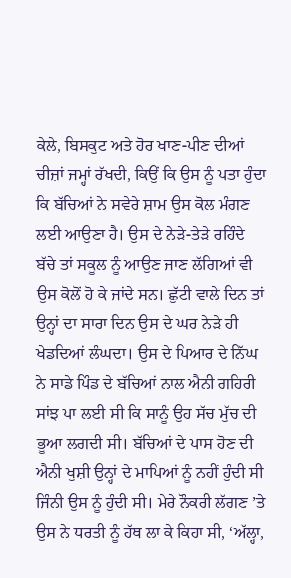ਕੇਲੇ, ਬਿਸਕੁਟ ਅਤੇ ਹੋਰ ਖਾਣ-ਪੀਣ ਦੀਆਂ ਚੀਜ਼ਾਂ ਜਮ੍ਹਾਂ ਰੱਖਦੀ, ਕਿਉਂ ਕਿ ਉਸ ਨੂੰ ਪਤਾ ਹੁੰਦਾ ਕਿ ਬੱਚਿਆਂ ਨੇ ਸਵੇਰੇ ਸ਼ਾਮ ਉਸ ਕੋਲ ਮੰਗਣ ਲਈ ਆਉਣਾ ਹੈ। ਉਸ ਦੇ ਨੇੜੇ-ਤੇੜੇ ਰਹਿੰਦੇ ਬੱਚੇ ਤਾਂ ਸਕੂਲ ਨੂੰ ਆਉਣ ਜਾਣ ਲੱਗਿਆਂ ਵੀ ਉਸ ਕੋਲੋਂ ਹੋ ਕੇ ਜਾਂਦੇ ਸਨ। ਛੁੱਟੀ ਵਾਲੇ ਦਿਨ ਤਾਂ ਉਨ੍ਹਾਂ ਦਾ ਸਾਰਾ ਦਿਨ ਉਸ ਦੇ ਘਰ ਨੇੜੇ ਹੀ ਖੇਡਦਿਆਂ ਲੰਘਦਾ। ਉਸ ਦੇ ਪਿਆਰ ਦੇ ਨਿੱਘ ਨੇ ਸਾਡੇ ਪਿੰਡ ਦੇ ਬੱਚਿਆਂ ਨਾਲ ਐਨੀ ਗਹਿਰੀ ਸਾਂਝ ਪਾ ਲਈ ਸੀ ਕਿ ਸਾਨੂੰ ਉਹ ਸੱਚ ਮੁੱਚ ਦੀ ਭੂਆ ਲਗਦੀ ਸੀ। ਬੱਚਿਆਂ ਦੇ ਪਾਸ ਹੋਣ ਦੀ ਐਨੀ ਖੁਸ਼ੀ ਉਨ੍ਹਾਂ ਦੇ ਮਾਪਿਆਂ ਨੂੰ ਨਹੀਂ ਹੁੰਦੀ ਸੀ ਜਿੰਨੀ ਉਸ ਨੂੰ ਹੁੰਦੀ ਸੀ। ਮੇਰੇ ਨੌਕਰੀ ਲੱਗਣ ’ਤੇ ਉਸ ਨੇ ਧਰਤੀ ਨੂੰ ਹੱਥ ਲਾ ਕੇ ਕਿਹਾ ਸੀ, ‘ਅੱਲ੍ਹਾ,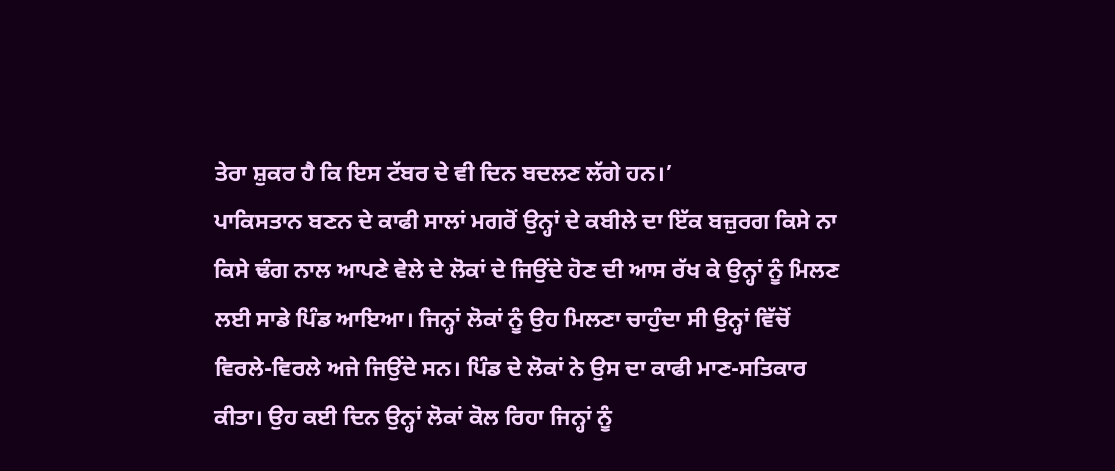ਤੇਰਾ ਸ਼ੁਕਰ ਹੈ ਕਿ ਇਸ ਟੱਬਰ ਦੇ ਵੀ ਦਿਨ ਬਦਲਣ ਲੱਗੇ ਹਨ।’
ਪਾਕਿਸਤਾਨ ਬਣਨ ਦੇ ਕਾਫੀ ਸਾਲਾਂ ਮਗਰੋਂ ਉਨ੍ਹਾਂ ਦੇ ਕਬੀਲੇ ਦਾ ਇੱਕ ਬਜ਼ੁਰਗ ਕਿਸੇ ਨਾ ਕਿਸੇ ਢੰਗ ਨਾਲ ਆਪਣੇ ਵੇਲੇ ਦੇ ਲੋਕਾਂ ਦੇ ਜਿਉਂਦੇ ਹੋਣ ਦੀ ਆਸ ਰੱਖ ਕੇ ਉਨ੍ਹਾਂ ਨੂੰ ਮਿਲਣ ਲਈ ਸਾਡੇ ਪਿੰਡ ਆਇਆ। ਜਿਨ੍ਹਾਂ ਲੋਕਾਂ ਨੂੰ ਉਹ ਮਿਲਣਾ ਚਾਹੁੰਦਾ ਸੀ ਉਨ੍ਹਾਂ ਵਿੱਚੋਂ ਵਿਰਲੇ-ਵਿਰਲੇ ਅਜੇ ਜਿਉਂਦੇ ਸਨ। ਪਿੰਡ ਦੇ ਲੋਕਾਂ ਨੇ ਉਸ ਦਾ ਕਾਫੀ ਮਾਣ-ਸਤਿਕਾਰ ਕੀਤਾ। ਉਹ ਕਈ ਦਿਨ ਉਨ੍ਹਾਂ ਲੋਕਾਂ ਕੋਲ ਰਿਹਾ ਜਿਨ੍ਹਾਂ ਨੂੰ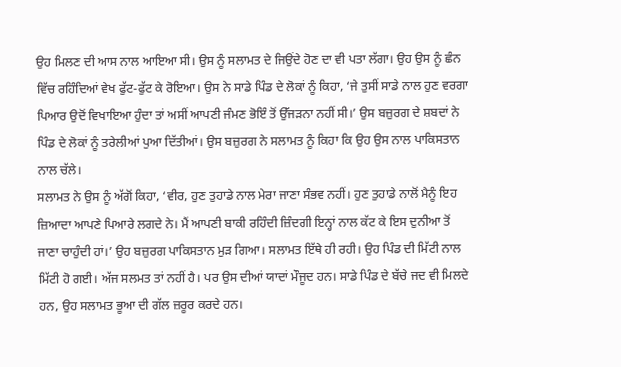ਉਹ ਮਿਲਣ ਦੀ ਆਸ ਨਾਲ ਆਇਆ ਸੀ। ਉਸ ਨੂੰ ਸਲਾਮਤ ਦੇ ਜਿਉਂਦੇ ਹੋਣ ਦਾ ਵੀ ਪਤਾ ਲੱਗਾ। ਉਹ ਉਸ ਨੂੰ ਛੰਨ ਵਿੱਚ ਰਹਿੰਦਿਆਂ ਵੇਖ ਫੁੱਟ-ਫੁੱਟ ਕੇ ਰੋਇਆ। ਉਸ ਨੇ ਸਾਡੇ ਪਿੰਡ ਦੇ ਲੋਕਾਂ ਨੂੰ ਕਿਹਾ, ‘ਜੇ ਤੁਸੀਂ ਸਾਡੇ ਨਾਲ ਹੁਣ ਵਰਗਾ ਪਿਆਰ ਉਦੋਂ ਵਿਖਾਇਆ ਹੁੰਦਾ ਤਾਂ ਅਸੀਂ ਆਪਣੀ ਜੰਮਣ ਭੋਇੰ ਤੋਂ ਉੱਜੜਨਾ ਨਹੀਂ ਸੀ।’ ਉਸ ਬਜ਼ੁਰਗ ਦੇ ਸ਼ਬਦਾਂ ਨੇ ਪਿੰਡ ਦੇ ਲੋਕਾਂ ਨੂੰ ਤਰੇਲੀਆਂ ਪੁਆ ਦਿੱਤੀਆਂ। ਉਸ ਬਜ਼ੁਰਗ ਨੇ ਸਲਾਮਤ ਨੂੰ ਕਿਹਾ ਕਿ ਉਹ ਉਸ ਨਾਲ ਪਾਕਿਸਤਾਨ ਨਾਲ ਚੱਲੇ।
ਸਲਾਮਤ ਨੇ ਉਸ ਨੂੰ ਅੱਗੋਂ ਕਿਹਾ, ‘ਵੀਰ, ਹੁਣ ਤੁਹਾਡੇ ਨਾਲ ਮੇਰਾ ਜਾਣਾ ਸੰਭਵ ਨਹੀਂ। ਹੁਣ ਤੁਹਾਡੇ ਨਾਲੋਂ ਮੈਨੂੰ ਇਹ ਜ਼ਿਆਦਾ ਆਪਣੇ ਪਿਆਰੇ ਲਗਦੇ ਨੇ। ਮੈਂ ਆਪਣੀ ਬਾਕੀ ਰਹਿੰਦੀ ਜ਼ਿੰਦਗੀ ਇਨ੍ਹਾਂ ਨਾਲ ਕੱਟ ਕੇ ਇਸ ਦੁਨੀਆ ਤੋਂ ਜਾਣਾ ਚਾਹੁੰਦੀ ਹਾਂ।’ ਉਹ ਬਜ਼ੁਰਗ ਪਾਕਿਸਤਾਨ ਮੁੜ ਗਿਆ। ਸਲਾਮਤ ਇੱਥੇ ਹੀ ਰਹੀ। ਉਹ ਪਿੰਡ ਦੀ ਮਿੱਟੀ ਨਾਲ ਮਿੱਟੀ ਹੋ ਗਈ। ਅੱਜ ਸਲਮਤ ਤਾਂ ਨਹੀਂ ਹੈ। ਪਰ ਉਸ ਦੀਆਂ ਯਾਦਾਂ ਮੌਜੂਦ ਹਨ। ਸਾਡੇ ਪਿੰਡ ਦੇ ਬੱਚੇ ਜਦ ਵੀ ਮਿਲਦੇ ਹਨ, ਉਹ ਸਲਾਮਤ ਭੂਆ ਦੀ ਗੱਲ ਜ਼ਰੂਰ ਕਰਦੇ ਹਨ।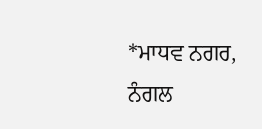*ਮਾਧਵ ਨਗਰ, ਨੰਗਲ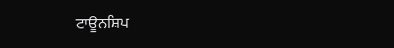ਟਾਊਨਸ਼ਿਪ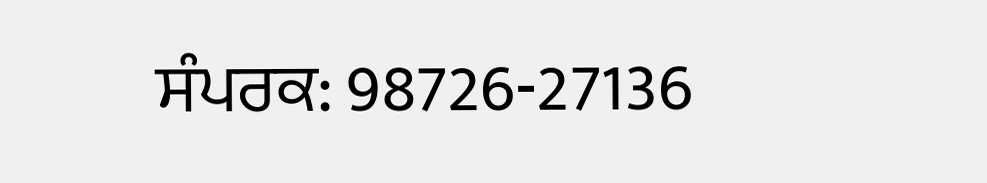ਸੰਪਰਕ: 98726-27136